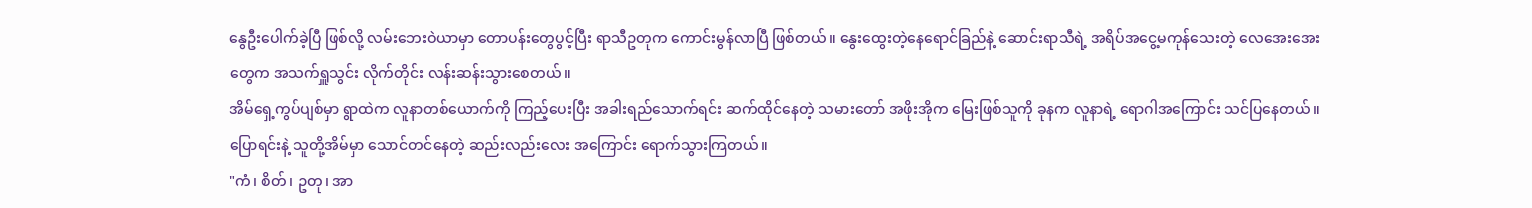နွေဦးပေါက်ခဲ့ပြီ ဖြစ်လို့ လမ်းဘေးဝဲယာမှာ တောပန်းတွေပွင့်ပြီး ရာသီဥတုက ကောင်းမွန်လာပြီ ဖြစ်တယ်။ နွေးထွေးတဲ့နေရောင်ခြည်နဲ့ ဆောင်းရာသီရဲ့ အရိပ်အငွေ့မကုန်သေးတဲ့ လေအေးအေးတွေက အသက်ရှူသွင်း လိုက်တိုင်း လန်းဆန်းသွားစေတယ်။
အိမ်ရှေ့ကွပ်ပျစ်မှာ ရွာထဲက လူနာတစ်ယောက်ကို ကြည့်ပေးပြီး အခါးရည်သောက်ရင်း ဆက်ထိုင်နေတဲ့ သမားတော် အဖိုးအိုက မြေးဖြစ်သူကို ခုနက လူနာရဲ့ ရောဂါအကြောင်း သင်ပြနေတယ်။ ပြောရင်းနဲ့ သူတို့အိမ်မှာ သောင်တင်နေတဲ့ ဆည်းလည်းလေး အကြောင်း ရောက်သွားကြတယ်။
"ကံ၊ စိတ်၊ ဥတု၊ အာ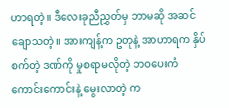ဟာရတဲ့။ ဒီလေးခုညီညွှတ်မှ ဘာမဆို အဆင်ချောသတဲ့။ အားကျန့်က ဥတုနဲ့ အာဟာရက နှိပ်စက်တဲ့ ဒဏ်ကို မှုစရာမလိုတဲ့ ဘဝပေးကံ ကောင်းကောင်းနဲ့ မွေးလာတဲ့ က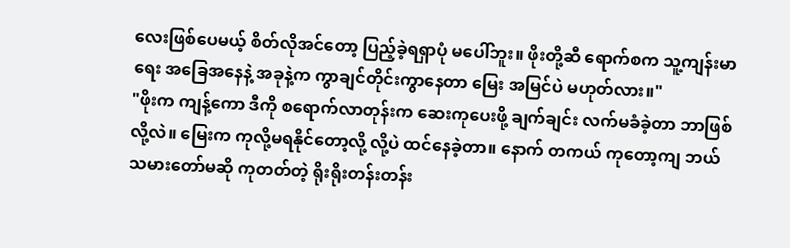လေးဖြစ်ပေမယ့် စိတ်လိုအင်တော့ ပြည့်ခဲ့ရရှာပုံ မပေါ်ဘူး။ ဖိုးတို့ဆီ ရောက်စက သူ့ကျန်းမာရေး အခြေအနေနဲ့ အခုနဲ့က ကွာချင်တိုင်းကွာနေတာ မြေး အမြင်ပဲ မဟုတ်လား။"
"ဖိုးက ကျန့်ကော ဒီကို စရောက်လာတုန်းက ဆေးကုပေးဖို့ ချက်ချင်း လက်မခံခဲ့တာ ဘာဖြစ်လို့လဲ။ မြေးက ကုလို့မရနိုင်တော့လို့ လို့ပဲ ထင်နေခဲ့တာ။ နောက် တကယ် ကုတော့ကျ ဘယ်သမားတော်မဆို ကုတတ်တဲ့ ရိုးရိုးတန်းတန်း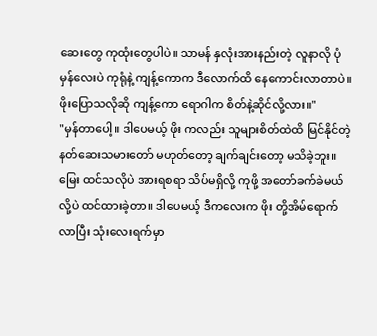ဆေးတွေ ကုထုံးတွေပါပဲ။ သာမန် နှလုံးအားနည်းတဲ့ လူနာလို ပုံမှန်လေးပဲ ကုရုံနဲ့ ကျန့်ကောက ဒီလောက်ထိ နေကောင်းလာတာပဲ။ ဖိုးပြောသလိုဆို ကျန့်ကော ရောဂါက စိတ်နဲ့ဆိုင်လို့လား။"
"မှန်တာပေါ့။ ဒါပေမယ့် ဖိုး ကလည်း သူများစိတ်ထဲထိ မြင်နိုင်တဲ့ နတ်ဆေးသမားတော် မဟုတ်တော့ ချက်ချင်းတော့ မသိခဲ့ဘူး။ မြေး ထင်သလိုပဲ အားရစရာ သိပ်မရှိလို့ ကုဖို့ အတော်ခက်ခဲမယ်လို့ပဲ ထင်ထားခဲ့တာ။ ဒါပေမယ့် ဒီကလေးက ဖိုး တို့အိမ်ရောက်လာပြီး သုံးလေးရက်မှာ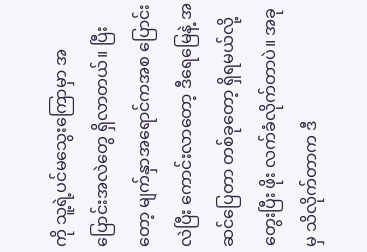ကို သူ့ရဲ့ပင်မသွေးကြောမှာ အပြောင်းအလဲတွေ ရှိလာတယ်။ ပြီးတော့ မျက်နှာအရောင်ကအစ ပြောင်းလဲပြီး ကောင်းလာတော့ ဒီရေမြေနဲ့ အဆင်ပြေတာ တစ်ခုတော့ ရှိရမယ်လို့ တွေးပြီး ဖိုး လက်ခံလိုက်တာပဲ။ အခုမှ သိလိုက်တာက ဒီ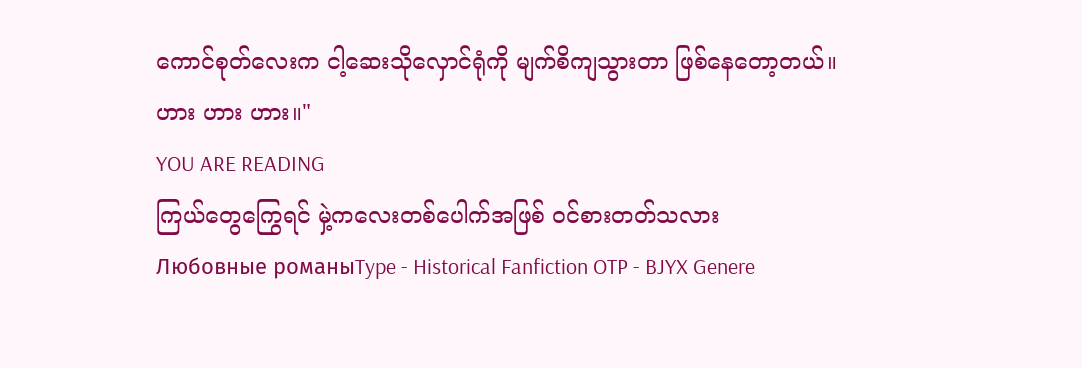ကောင်စုတ်လေးက ငါ့ဆေးသိုလှောင်ရုံကို မျက်စိကျသွားတာ ဖြစ်နေတော့တယ်။ ဟား ဟား ဟား။"
YOU ARE READING
ကြယ်တွေကြွေရင် မှဲ့ကလေးတစ်ပေါက်အဖြစ် ဝင်စားတတ်သလား
Любовные романыType - Historical Fanfiction OTP - BJYX Genere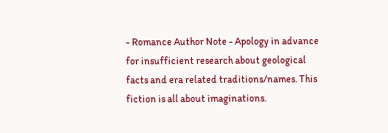- Romance Author Note - Apology in advance for insufficient research about geological facts and era related traditions/names. This fiction is all about imaginations.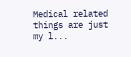Medical related things are just my l...